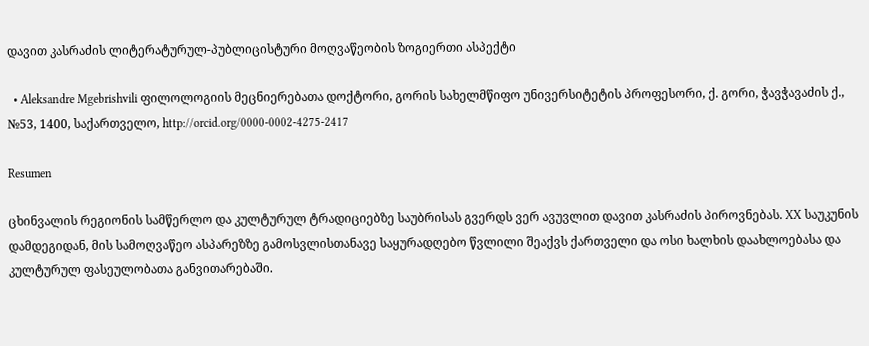დავით კასრაძის ლიტერატურულ-პუბლიცისტური მოღვაწეობის ზოგიერთი ასპექტი

  • Aleksandre Mgebrishvili ფილოლოგიის მეცნიერებათა დოქტორი, გორის სახელმწიფო უნივერსიტეტის პროფესორი, ქ. გორი, ჭავჭავაძის ქ., №53, 1400, საქართველო, http://orcid.org/0000-0002-4275-2417

Resumen

ცხინვალის რეგიონის სამწერლო და კულტურულ ტრადიციებზე საუბრისას გვერდს ვერ ავუვლით დავით კასრაძის პიროვნებას. XX საუკუნის დამდეგიდან, მის სამოღვაწეო ასპარეზზე გამოსვლისთანავე საყურადღებო წვლილი შეაქვს ქართველი და ოსი ხალხის დაახლოებასა და კულტურულ ფასეულობათა განვითარებაში.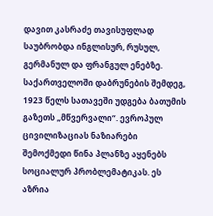დავით კასრაძე თავისუფლად საუბრობდა ინგლისურ, რუსულ, გერმანულ და ფრანგულ ენებზე. საქართველოში დაბრუნების შემდეგ, 1923 წელს სათავეში უდგება ბათუმის გაზეთს „მწვერვალი“. ევროპულ ცივილიზაციას ნაზიარები შემოქმედი წინა პლანზე აყენებს სოციალურ პრობლემატიკას. ეს აზრია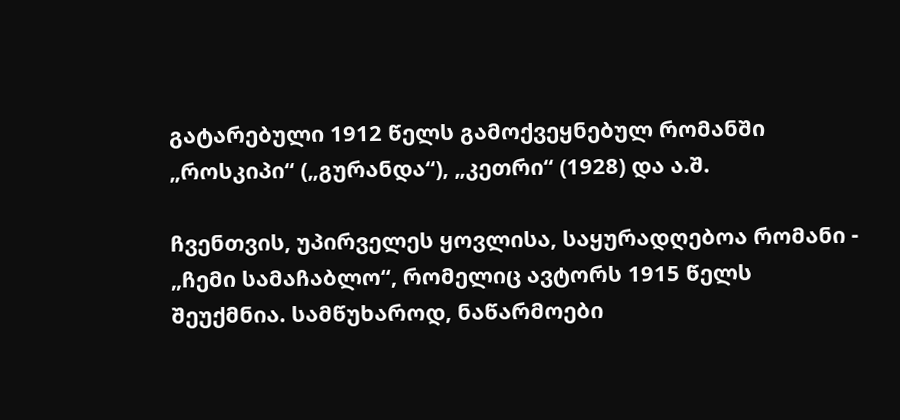გატარებული 1912 წელს გამოქვეყნებულ რომანში „როსკიპი“ („გურანდა“), „კეთრი“ (1928) და ა.შ.

ჩვენთვის, უპირველეს ყოვლისა, საყურადღებოა რომანი - „ჩემი სამაჩაბლო“, რომელიც ავტორს 1915 წელს შეუქმნია. სამწუხაროდ, ნაწარმოები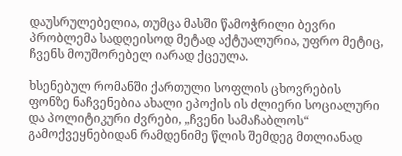დაუსრულებელია, თუმცა მასში წამოჭრილი ბევრი პრობლემა სადღეისოდ მეტად აქტუალურია, უფრო მეტიც, ჩვენს მოუშორებელ იარად ქცეულა.

ხსენებულ რომანში ქართული სოფლის ცხოვრების ფონზე ნაჩვენებია ახალი ეპოქის ის ძლიერი სოციალური და პოლიტიკური ძვრები, „ჩვენი სამაჩაბლოს“ გამოქვეყნებიდან რამდენიმე წლის შემდეგ მთლიანად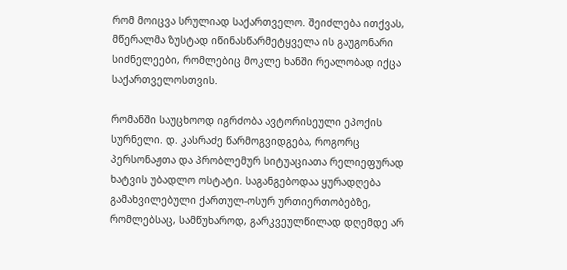რომ მოიცვა სრულიად საქართველო. შეიძლება ითქვას, მწერალმა ზუსტად იწინასწარმეტყველა ის გაუგონარი სიძნელეები, რომლებიც მოკლე ხანში რეალობად იქცა საქართველოსთვის.

რომანში საუცხოოდ იგრძობა ავტორისეული ეპოქის სურნელი. დ. კასრაძე წარმოგვიდგება, როგორც პერსონაჟთა და პრობლემურ სიტუაციათა რელიეფურად ხატვის უბადლო ოსტატი. საგანგებოდაა ყურადღება გამახვილებული ქართულ-ოსურ ურთიერთობებზე, რომლებსაც, სამწუხაროდ, გარკვეულწილად დღემდე არ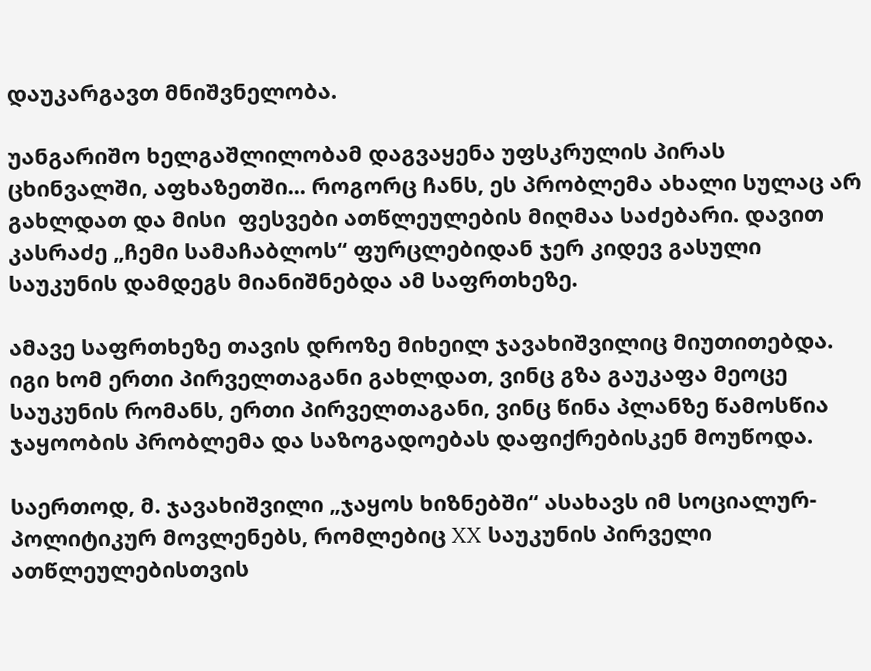დაუკარგავთ მნიშვნელობა.

უანგარიშო ხელგაშლილობამ დაგვაყენა უფსკრულის პირას ცხინვალში, აფხაზეთში... როგორც ჩანს, ეს პრობლემა ახალი სულაც არ გახლდათ და მისი  ფესვები ათწლეულების მიღმაა საძებარი. დავით კასრაძე „ჩემი სამაჩაბლოს“ ფურცლებიდან ჯერ კიდევ გასული საუკუნის დამდეგს მიანიშნებდა ამ საფრთხეზე.

ამავე საფრთხეზე თავის დროზე მიხეილ ჯავახიშვილიც მიუთითებდა. იგი ხომ ერთი პირველთაგანი გახლდათ, ვინც გზა გაუკაფა მეოცე საუკუნის რომანს, ერთი პირველთაგანი, ვინც წინა პლანზე წამოსწია ჯაყოობის პრობლემა და საზოგადოებას დაფიქრებისკენ მოუწოდა.

საერთოდ, მ. ჯავახიშვილი „ჯაყოს ხიზნებში“ ასახავს იმ სოციალურ-პოლიტიკურ მოვლენებს, რომლებიც XX საუკუნის პირველი ათწლეულებისთვის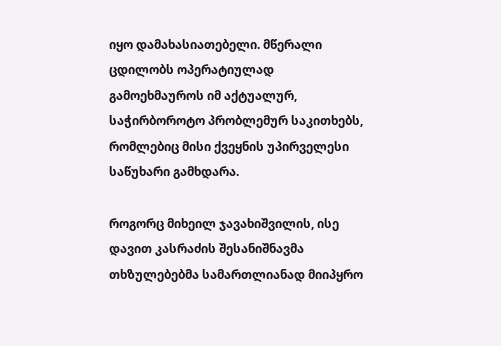იყო დამახასიათებელი. მწერალი ცდილობს ოპერატიულად გამოეხმაუროს იმ აქტუალურ, საჭირბოროტო პრობლემურ საკითხებს, რომლებიც მისი ქვეყნის უპირველესი საწუხარი გამხდარა.

როგორც მიხეილ ჯავახიშვილის, ისე დავით კასრაძის შესანიშნავმა თხზულებებმა სამართლიანად მიიპყრო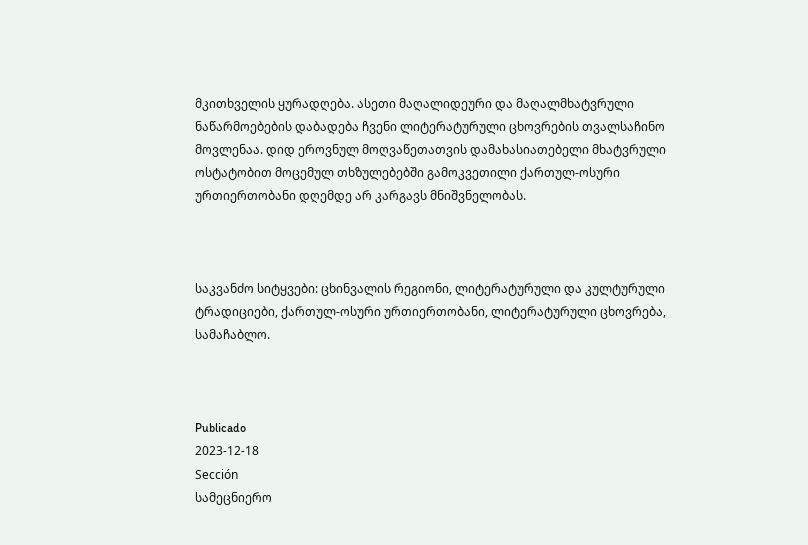მკითხველის ყურადღება. ასეთი მაღალიდეური და მაღალმხატვრული ნაწარმოებების დაბადება ჩვენი ლიტერატურული ცხოვრების თვალსაჩინო მოვლენაა. დიდ ეროვნულ მოღვაწეთათვის დამახასიათებელი მხატვრული ოსტატობით მოცემულ თხზულებებში გამოკვეთილი ქართულ-ოსური ურთიერთობანი დღემდე არ კარგავს მნიშვნელობას.



საკვანძო სიტყვები: ცხინვალის რეგიონი, ლიტერატურული და კულტურული ტრადიციები, ქართულ-ოსური ურთიერთობანი, ლიტერატურული ცხოვრება, სამაჩაბლო.



Publicado
2023-12-18
Sección
სამეცნიერო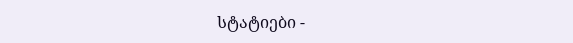სტატიები -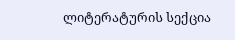ლიტერატურის სექცია